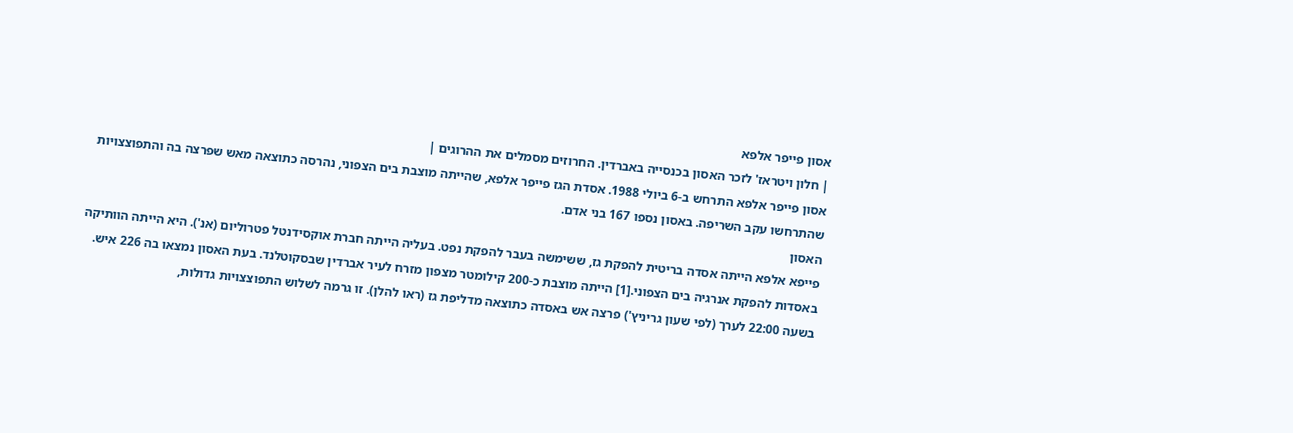אסון פייפר אלפא
| חלון ויטראז' לזכר האסון בכנסייה באברדין. החרוזים מסמלים את ההרוגים |
אסון פייפר אלפא התרחש ב-6 ביולי 1988. אסדת הגז פייפר אלפא, שהייתה מוצבת בים הצפוני, נהרסה כתוצאה מאש שפרצה בה והתפוצצויות שהתרחשו עקב השריפה. באסון נספו 167 בני אדם.
האסון
פייפא אלפא הייתה אסדה בריטית להפקת גז, ששימשה בעבר להפקת נפט. בעליה הייתה חברת אוקסידנטל פטרוליום (אנ'). היא הייתה הוותיקה באסדות להפקת אנרגיה בים הצפוני.[1] הייתה מוצבת כ-200 קילומטר מצפון מזרח לעיר אברדין שבסקוטלנד. בעת האסון נמצאו בה 226 איש.
בשעה 22:00 לערך (לפי שעון גריניץ') פרצה אש באסדה כתוצאה מדליפת גז (ראו להלן). זו גרמה לשלוש התפוצצויות גדולות,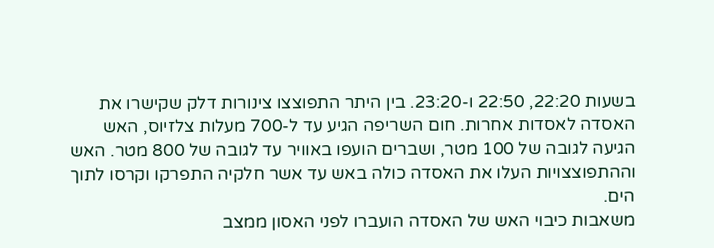בשעות 22:20, 22:50 ו-23:20. בין היתר התפוצצו צינורות דלק שקישרו את האסדה לאסדות אחרות. חום השריפה הגיע עד ל-700 מעלות צלזיוס, האש הגיעה לגובה של 100 מטר, ושברים הועפו באוויר עד לגובה של 800 מטר. האש וההתפוצצויות העלו את האסדה כולה באש עד אשר חלקיה התפרקו וקרסו לתוך הים.
משאבות כיבוי האש של האסדה הועברו לפני האסון ממצב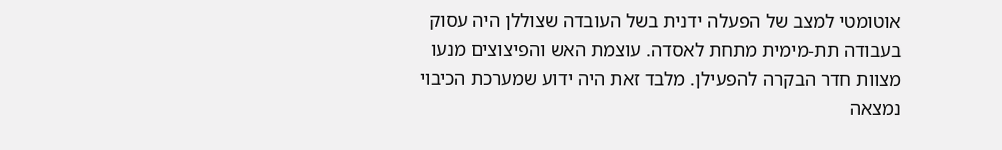אוטומטי למצב של הפעלה ידנית בשל העובדה שצוללן היה עסוק בעבודה תת-מימית מתחת לאסדה. עוצמת האש והפיצוצים מנעו מצוות חדר הבקרה להפעילן. מלבד זאת היה ידוע שמערכת הכיבוי נמצאה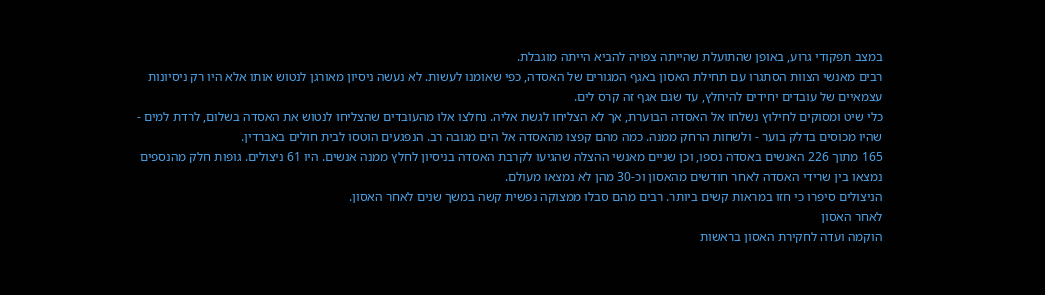במצב תפקודי גרוע, באופן שהתועלת שהייתה צפויה להביא הייתה מוגבלת.
רבים מאנשי הצוות הסתגרו עם תחילת האסון באגף המגורים של האסדה, כפי שאומנו לעשות. לא נעשה ניסיון מאורגן לנטוש אותו אלא היו רק ניסיונות עצמאיים של עובדים יחידים להיחלץ, עד שגם אגף זה קרס לים.
כלי שיט ומסוקים לחילוץ נשלחו אל האסדה הבוערת, אך לא הצליחו לגשת אליה. נחלצו אלו מהעובדים שהצליחו לנטוש את האסדה בשלום, לרדת למים - שהיו מכוסים בדלק בוער - ולשחות הרחק ממנה. כמה מהם קפצו מהאסדה אל הים מגובה רב. הנפגעים הוטסו לבית חולים באברדין.
165 מתוך 226 האנשים באסדה נספו, וכן שניים מאנשי ההצלה שהגיעו לקרבת האסדה בניסיון לחלץ ממנה אנשים. היו 61 ניצולים. גופות חלק מהנספים נמצאו בין שרידי האסדה לאחר חודשים מהאסון וכ-30 מהן לא נמצאו מעולם.
הניצולים סיפרו כי חזו במראות קשים ביותר. רבים מהם סבלו ממצוקה נפשית קשה במשך שנים לאחר האסון.
לאחר האסון
הוקמה ועדה לחקירת האסון בראשות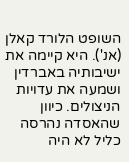השופט הלורד קאלן (אנ'). היא קיימה את ישיבותיה באברדין ושמעה את עדויות הניצולים. כיוון שהאסדה נהרסה כליל לא היה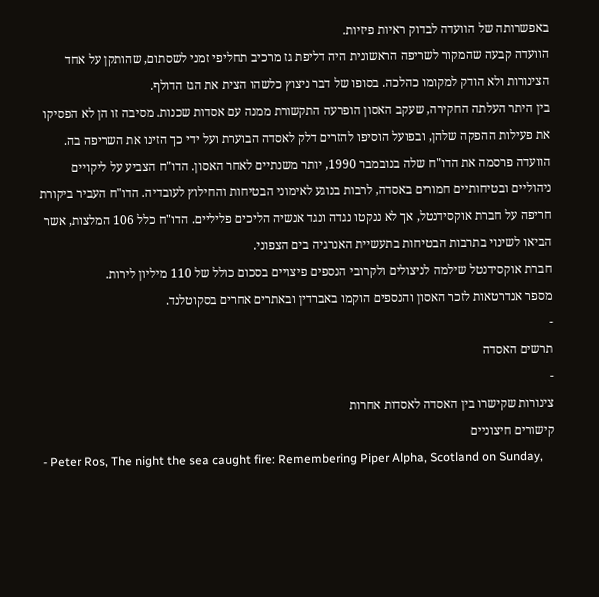באפשרותה של הוועדה לבדוק ראיות פיזיות.
הוועדה קבעה שהמקור לשריפה הראשונית היה דליפת גז מרכיב תחליפי זמני לשסתום, שהותקן על אחד הצינורות ולא הודק למקומו כהלכה. בסופו של דבר ניצוץ כלשהו הצית את הגז הדולף.
בין היתר העלתה החקירה, שעקב האסון הופרעה התקשורת ממנה עם אסדות שכנות. מסיבה זו הן לא הפסיקו את פעילות ההפקה שלהן, ובפועל הוסיפו להזרים דלק לאסדה הבוערת ועל ידי כך הזינו את השריפה בה.
הוועדה פרסמה את הדו"ח שלה בנובמבר 1990, יותר משנתיים לאחר האסון. הדו"ח הצביע על ליקויים ניהוליים ובטיחותיים חמורים באסדה, לרבות בנוגע לאימוני הבטיחות והחילוץ לעובדיה. הדו"ח העביר ביקורת חריפה על חברת אוקסידנטל, אך לא ננקטו נגדה ונגד אנשיה הליכים פליליים. הדו"ח כלל 106 המלצות, אשר הביאו לשינוי בתרבות הבטיחות בתעשיית האנרגיה בים הצפוני.
חברת אוקסידנטל שילמה לניצולים ולקרובי הנספים פיצויים בסכום כולל של 110 מיליון לירות.
מספר אנדרטאות לזכר האסון והנספים הוקמו באברדין ובאתרים אחרים בסקוטלנד.
-
תרשים האסדה
-
צינורות שקישרו בין האסדה לאסדות אחרות
קישורים חיצוניים
- Peter Ros, The night the sea caught fire: Remembering Piper Alpha, Scotland on Sunday,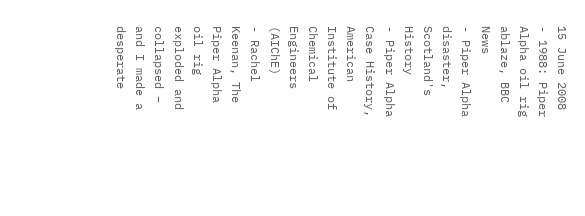15 June 2008
- 1988: Piper Alpha oil rig ablaze, BBC News
- Piper Alpha disaster, Scotland's History
- Piper Alpha Case History, American Institute of Chemical Engineers (AIChE)
- Rachel Keenan, The Piper Alpha oil rig exploded and collapsed – and I made a desperate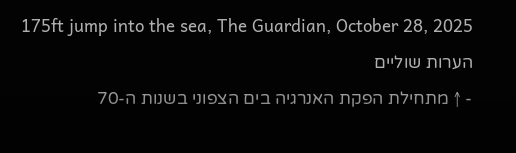175ft jump into the sea, The Guardian, October 28, 2025
הערות שוליים
- ↑ מתחילת הפקת האנרגיה בים הצפוני בשנות ה-70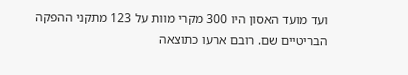ועד מועד האסון היו 300 מקרי מוות על 123 מתקני ההפקה הבריטיים שם. רובם ארעו כתוצאה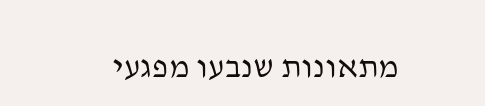מתאונות שנבעו מפגעי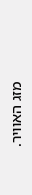מזג האוויר.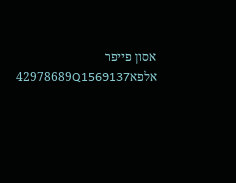אסון פייפר אלפא42978689Q1569137